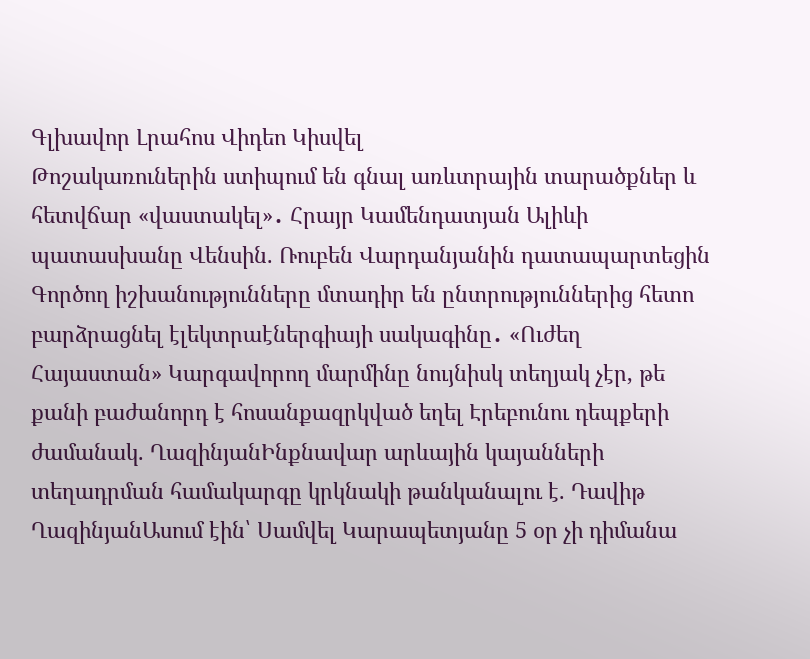Գլխավոր Լրահոս Վիդեո Կիսվել
Թոշակառուներին ստիպում են գնալ առևտրային տարածքներ և հետվճար «վաստակել»․ Հրայր Կամենդատյան Ալիևի պատասխանը Վենսին. Ռուբեն Վարդանյանին դատապարտեցին Գործող իշխանությունները մտադիր են ընտրություններից հետո բարձրացնել էլեկտրաէներգիայի սակագինը․ «Ուժեղ Հայաստան» Կարգավորող մարմինը նույնիսկ տեղյակ չէր, թե քանի բաժանորդ է հոսանքազրկված եղել Էրեբունու դեպքերի ժամանակ. ՂազինյանԻնքնավար արևային կայանների տեղադրման համակարգը կրկնակի թանկանալու է. Դավիթ ՂազինյանԱսում էին՝ Սամվել Կարապետյանը 5 օր չի դիմանա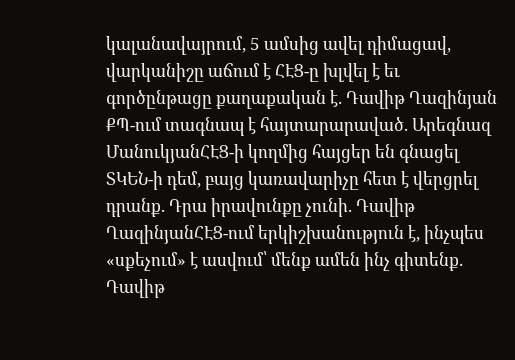կալանավայրում, 5 ամսից ավել դիմացավ, վարկանիշը աճում է ՀԷՑ-ը խլվել է եւ գործընթացը քաղաքական է. Դավիթ Ղազինյան ՔՊ-ում տագնապ է հայտարարաված. Արեգնազ ՄանուկյանՀԷՑ-ի կողմից հայցեր են գնացել ՏԿԵՆ-ի դեմ, բայց կառավարիչը հետ է վերցրել դրանք. Դրա իրավունքը չունի. Դավիթ ՂազինյանՀԷՑ-ում երկիշխանություն է, ինչպես «սքեչում» է ասվում՝ մենք ամեն ինչ գիտենք. Դավիթ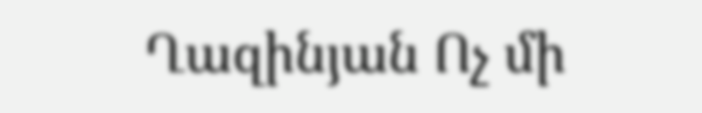Ղազինյան Ոչ մի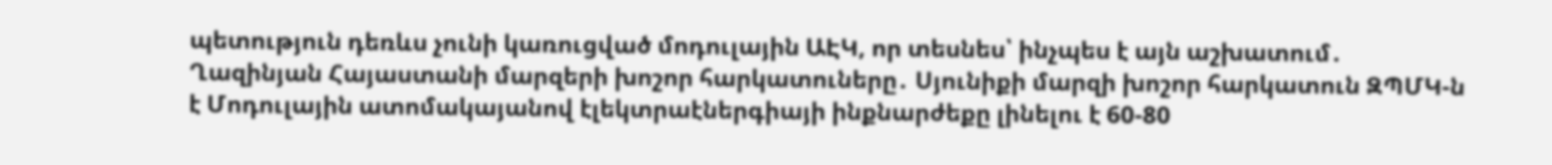պետություն դեռևս չունի կառուցված մոդուլային ԱԷԿ, որ տեսնես՝ ինչպես է այն աշխատում․ Ղազինյան Հայաստանի մարզերի խոշոր հարկատուները․ Սյունիքի մարզի խոշոր հարկատուն ԶՊՄԿ-ն է Մոդուլային ատոմակայանով էլեկտրաէներգիայի ինքնարժեքը լինելու է 60-80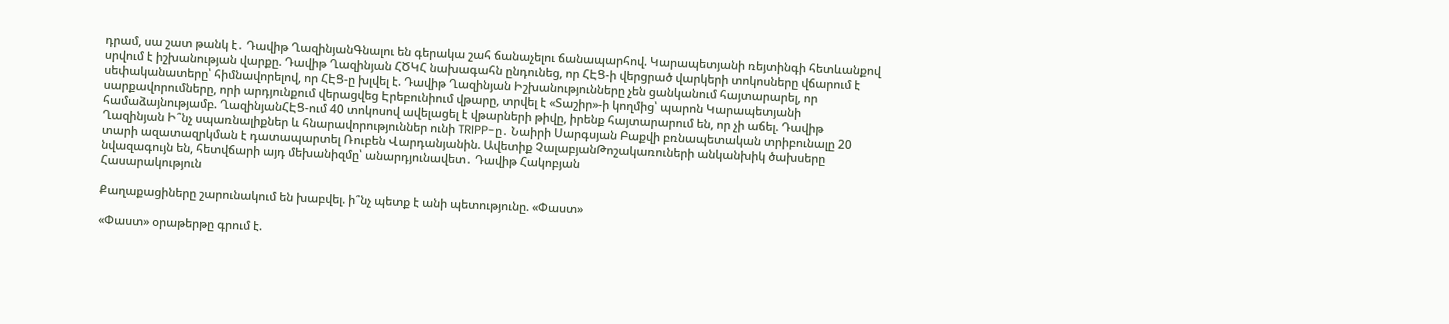դրամ, սա շատ թանկ է․ Դավիթ ՂազինյանԳնալու են գերակա շահ ճանաչելու ճանապարհով. Կարապետյանի ռեյտինգի հետևանքով սրվում է իշխանության վարքը. Դավիթ Ղազինյան ՀԾԿՀ նախագահն ընդունեց, որ ՀԷՑ-ի վերցրած վարկերի տոկոսները վճարում է սեփականատերը՝ հիմնավորելով, որ ՀԷՑ-ը խլվել է. Դավիթ Ղազինյան Իշխանությունները չեն ցանկանում հայտարարել, որ սարքավորումները, որի արդյունքում վերացվեց Էրեբունիում վթարը, տրվել է «Տաշիր»-ի կողմից՝ պարոն Կարապետյանի համաձայնությամբ. ՂազինյանՀԷՑ-ում 40 տոկոսով ավելացել է վթարների թիվը, իրենք հայտարարում են, որ չի աճել. Դավիթ Ղազինյան Ի՞նչ սպառնալիքներ և հնարավորություններ ունի TRIPP-ը․ Նաիրի Սարգսյան Բաքվի բռնապետական տրիբունալը 20 տարի ազատազրկման է դատապարտել Ռուբեն Վարդանյանին. Ավետիք ՉալաբյանԹոշակառուների անկանխիկ ծախսերը նվազագույն են, հետվճարի այդ մեխանիզմը՝ անարդյունավետ․ Դավիթ Հակոբյան
Հասարակություն

Քաղաքացիները շարունակում են խաբվել. ի՞նչ պետք է անի պետությունը. «Փաստ»

«Փաստ» օրաթերթը գրում է.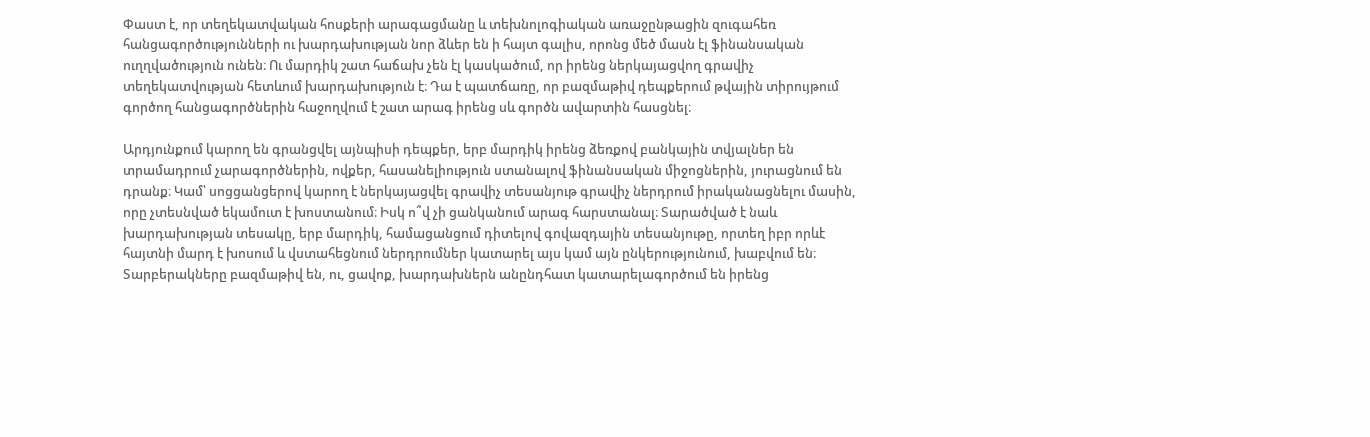Փաստ է, որ տեղեկատվական հոսքերի արագացմանը և տեխնոլոգիական առաջընթացին զուգահեռ հանցագործությունների ու խարդախության նոր ձևեր են ի հայտ գալիս, որոնց մեծ մասն էլ ֆինանսական ուղղվածություն ունեն։ Ու մարդիկ շատ հաճախ չեն էլ կասկածում, որ իրենց ներկայացվող գրավիչ տեղեկատվության հետևում խարդախություն է։ Դա է պատճառը, որ բազմաթիվ դեպքերում թվային տիրույթում գործող հանցագործներին հաջողվում է շատ արագ իրենց սև գործն ավարտին հասցնել։

Արդյունքում կարող են գրանցվել այնպիսի դեպքեր, երբ մարդիկ իրենց ձեռքով բանկային տվյալներ են տրամադրում չարագործներին, ովքեր, հասանելիություն ստանալով ֆինանսական միջոցներին, յուրացնում են դրանք։ Կամ՝ սոցցանցերով կարող է ներկայացվել գրավիչ տեսանյութ գրավիչ ներդրում իրականացնելու մասին, որը չտեսնված եկամուտ է խոստանում։ Իսկ ո՞վ չի ցանկանում արագ հարստանալ։ Տարածված է նաև խարդախության տեսակը, երբ մարդիկ, համացանցում դիտելով գովազդային տեսանյութը, որտեղ իբր որևէ հայտնի մարդ է խոսում և վստահեցնում ներդրումներ կատարել այս կամ այն ընկերությունում, խաբվում են։ Տարբերակները բազմաթիվ են, ու, ցավոք, խարդախներն անընդհատ կատարելագործում են իրենց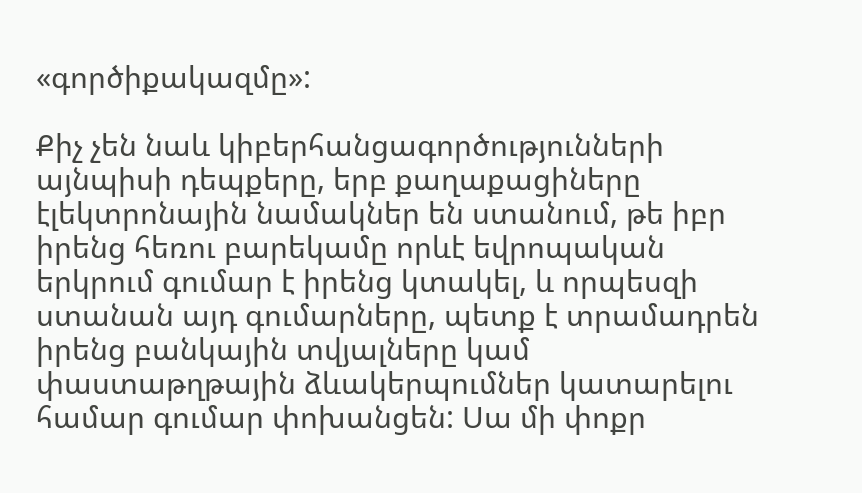«գործիքակազմը»:

Քիչ չեն նաև կիբերհանցագործությունների այնպիսի դեպքերը, երբ քաղաքացիները էլեկտրոնային նամակներ են ստանում, թե իբր իրենց հեռու բարեկամը որևէ եվրոպական երկրում գումար է իրենց կտակել, և որպեսզի ստանան այդ գումարները, պետք է տրամադրեն իրենց բանկային տվյալները կամ փաստաթղթային ձևակերպումներ կատարելու համար գումար փոխանցեն: Սա մի փոքր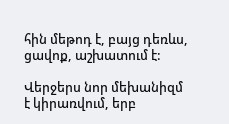հին մեթոդ է, բայց դեռևս, ցավոք, աշխատում է:

Վերջերս նոր մեխանիզմ է կիրառվում, երբ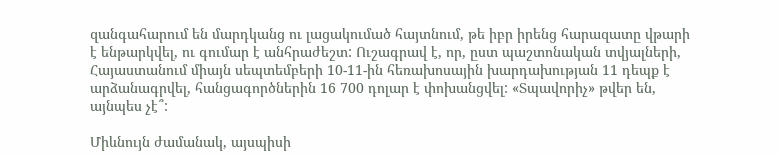զանգահարում են մարդկանց ու լացակումած հայտնում, թե իբր իրենց հարազատը վթարի է ենթարկվել, ու գումար է անհրաժեշտ: Ուշագրավ է, որ, ըստ պաշտոնական տվյալների, Հայաստանում միայն սեպտեմբերի 10-11-ին հեռախոսային խարդախության 11 դեպք է արձանագրվել, հանցագործներին 16 700 դոլար է փոխանցվել: «Տպավորիչ» թվեր են, այնպես չէ՞:

Միևնույն ժամանակ, այսպիսի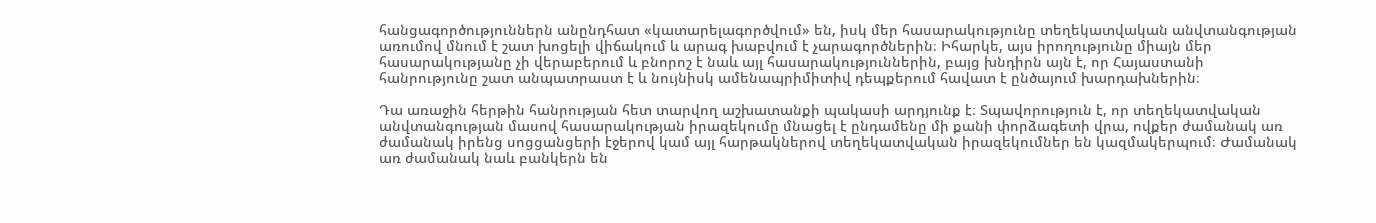հանցագործություններն անընդհատ «կատարելագործվում» են, իսկ մեր հասարակությունը տեղեկատվական անվտանգության առումով մնում է շատ խոցելի վիճակում և արագ խաբվում է չարագործներին։ Իհարկե, այս իրողությունը միայն մեր հասարակությանը չի վերաբերում և բնորոշ է նաև այլ հասարակություններին, բայց խնդիրն այն է, որ Հայաստանի հանրությունը շատ անպատրաստ է և նույնիսկ ամենապրիմիտիվ դեպքերում հավատ է ընծայում խարդախներին։

Դա առաջին հերթին հանրության հետ տարվող աշխատանքի պակասի արդյունք է։ Տպավորություն է, որ տեղեկատվական անվտանգության մասով հասարակության իրազեկումը մնացել է ընդամենը մի քանի փորձագետի վրա, ովքեր ժամանակ առ ժամանակ իրենց սոցցանցերի էջերով կամ այլ հարթակներով տեղեկատվական իրազեկումներ են կազմակերպում։ Ժամանակ առ ժամանակ նաև բանկերն են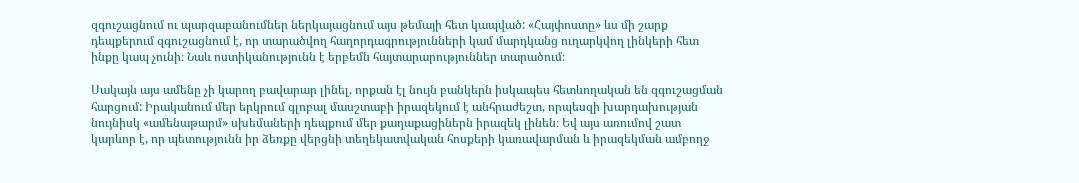զգուշացնում ու պարզաբանումներ ներկայացնում այս թեմայի հետ կապված: «Հայփոստը» ևս մի շարք դեպքերում զգուշացնում է, որ տարածվող հաղորդագրությունների կամ մարդկանց ուղարկվող լինկերի հետ ինքը կապ չունի։ Նաև ոստիկանությունն է երբեմն հայտարարություններ տարածում։

Սակայն այս ամենը չի կարող բավարար լինել, որքան էլ նույն բանկերն իսկապես հետևողական են զգուշացման հարցում: Իրականում մեր երկրում գլոբալ մասշտաբի իրազեկում է անհրաժեշտ, որպեսզի խարդախության նույնիսկ «ամենաթարմ» սխեմաների դեպքում մեր քաղաքացիներն իրազեկ լինեն։ Եվ այս առումով շատ կարևոր է, որ պետությունն իր ձեռքը վերցնի տեղեկատվական հոսքերի կառավարման և իրազեկման ամբողջ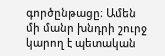գործընթացը։ Ամեն մի մանր խնդրի շուրջ կարող է պետական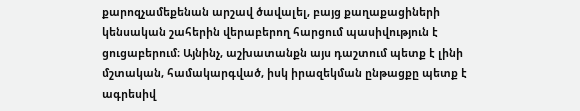քարոզչամեքենան արշավ ծավալել, բայց քաղաքացիների կենսական շահերին վերաբերող հարցում պասիվություն է ցուցաբերում։ Այնինչ, աշխատանքն այս դաշտում պետք է լինի մշտական, համակարգված, իսկ իրազեկման ընթացքը պետք է ագրեսիվ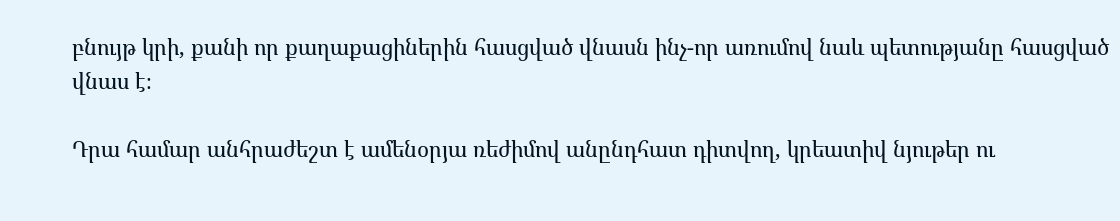բնույթ կրի, քանի որ քաղաքացիներին հասցված վնասն ինչ-որ առումով նաև պետությանը հասցված վնաս է։

Դրա համար անհրաժեշտ է ամենօրյա ռեժիմով անընդհատ դիտվող, կրեատիվ նյութեր ու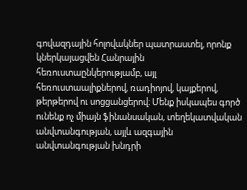գովազդային հոլովակներ պատրաստել, որոնք կներկայացվեն Հանրային հեռուստաընկերությամբ, այլ հեռուստաալիքներով, ռադիոյով, կայքերով, թերթերով ու սոցցանցերով։ Մենք իսկապես գործ ունենք ոչ միայն ֆինանսական, տեղեկատվական անվտանգության, այլև ազգային անվտանգության խնդրի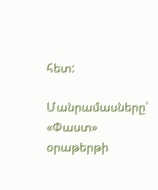հետ:

Մանրամասները՝ «Փաստ» օրաթերթի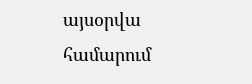այսօրվա համարում